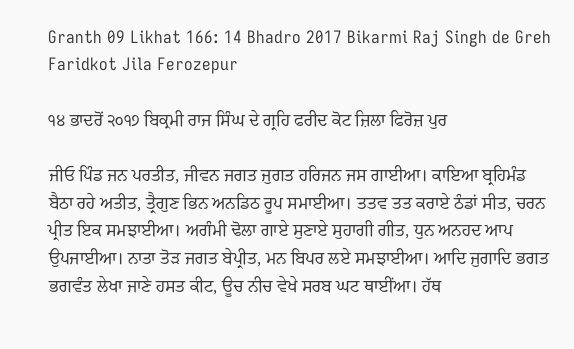Granth 09 Likhat 166: 14 Bhadro 2017 Bikarmi Raj Singh de Greh Faridkot Jila Ferozepur

੧੪ ਭਾਦਰੋਂ ੨੦੧੭ ਬਿਕ੍ਰਮੀ ਰਾਜ ਸਿੰਘ ਦੇ ਗ੍ਰਹਿ ਫਰੀਦ ਕੋਟ ਜ਼ਿਲਾ ਫਿਰੋਜ਼ ਪੁਰ

ਜੀਓ ਪਿੰਡ ਜਨ ਪਰਤੀਤ, ਜੀਵਨ ਜਗਤ ਜੁਗਤ ਹਰਿਜਨ ਜਸ ਗਾਈਆ। ਕਾਇਆ ਬ੍ਰਹਿਮੰਡ ਬੈਠਾ ਰਹੇ ਅਤੀਤ, ਤ੍ਰੈਗੁਣ ਭਿਨ ਅਨਡਿਠ ਰੂਪ ਸਮਾਈਆ। ਤਤਵ ਤਤ ਕਰਾਏ ਠੰਡਾਂ ਸੀਤ, ਚਰਨ ਪ੍ਰੀਤ ਇਕ ਸਮਝਾਈਆ। ਅਗੰਮੀ ਢੋਲਾ ਗਾਏ ਸੁਣਾਏ ਸੁਹਾਗੀ ਗੀਤ, ਧੁਨ ਅਨਹਦ ਆਪ ਉਪਜਾਈਆ। ਨਾਤਾ ਤੋੜ ਜਗਤ ਬੇਪ੍ਰੀਤ, ਮਨ ਬਿਪਰ ਲਏ ਸਮਝਾਈਆ। ਆਦਿ ਜੁਗਾਦਿ ਭਗਤ ਭਗਵੰਤ ਲੇਖਾ ਜਾਣੇ ਹਸਤ ਕੀਟ, ਊਚ ਨੀਚ ਵੇਖੇ ਸਰਬ ਘਟ ਥਾਈਂਆ। ਹੱਥ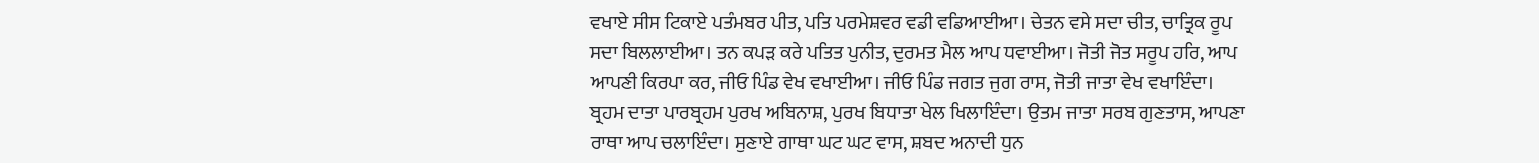ਵਖਾਏ ਸੀਸ ਟਿਕਾਏ ਪਤੰਮਬਰ ਪੀਤ, ਪਤਿ ਪਰਮੇਸ਼ਵਰ ਵਡੀ ਵਡਿਆਈਆ। ਚੇਤਨ ਵਸੇ ਸਦਾ ਚੀਤ, ਚਾਤ੍ਰਿਕ ਰੂਪ ਸਦਾ ਬਿਲਲਾਈਆ। ਤਨ ਕਪੜ ਕਰੇ ਪਤਿਤ ਪੁਨੀਤ, ਦੁਰਮਤ ਮੈਲ ਆਪ ਧਵਾਈਆ। ਜੋਤੀ ਜੋਤ ਸਰੂਪ ਹਰਿ, ਆਪ ਆਪਣੀ ਕਿਰਪਾ ਕਰ, ਜੀਓ ਪਿੰਡ ਵੇਖ ਵਖਾਈਆ। ਜੀਓ ਪਿੰਡ ਜਗਤ ਜੁਗ ਰਾਸ, ਜੋਤੀ ਜਾਤਾ ਵੇਖ ਵਖਾਇੰਦਾ। ਬ੍ਰਹਮ ਦਾਤਾ ਪਾਰਬ੍ਰਹਮ ਪੁਰਖ ਅਬਿਨਾਸ਼, ਪੁਰਖ ਬਿਧਾਤਾ ਖੇਲ ਖਿਲਾਇੰਦਾ। ਉਤਮ ਜਾਤਾ ਸਰਬ ਗੁਣਤਾਸ, ਆਪਣਾ ਰਾਥਾ ਆਪ ਚਲਾਇੰਦਾ। ਸੁਣਾਏ ਗਾਥਾ ਘਟ ਘਟ ਵਾਸ, ਸ਼ਬਦ ਅਨਾਦੀ ਧੁਨ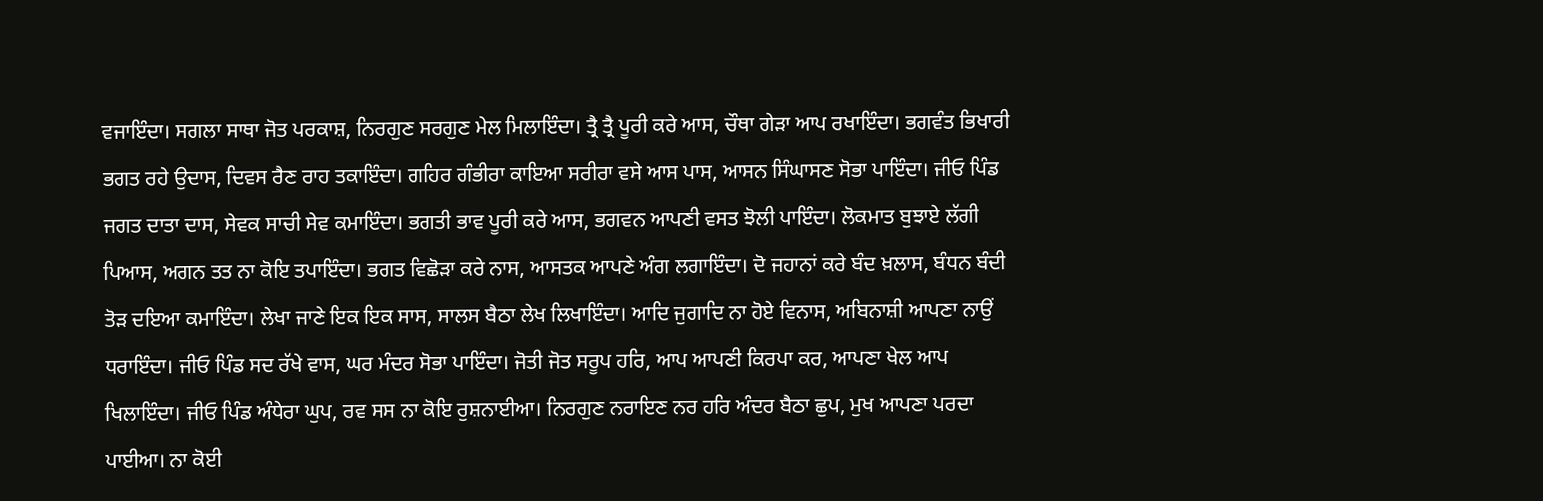ਵਜਾਇੰਦਾ। ਸਗਲਾ ਸਾਥਾ ਜੋਤ ਪਰਕਾਸ਼, ਨਿਰਗੁਣ ਸਰਗੁਣ ਮੇਲ ਮਿਲਾਇੰਦਾ। ਤ੍ਰੈ ਤ੍ਰੈ ਪੂਰੀ ਕਰੇ ਆਸ, ਚੌਥਾ ਗੇੜਾ ਆਪ ਰਖਾਇੰਦਾ। ਭਗਵੰਤ ਭਿਖਾਰੀ ਭਗਤ ਰਹੇ ਉਦਾਸ, ਦਿਵਸ ਰੈਣ ਰਾਹ ਤਕਾਇੰਦਾ। ਗਹਿਰ ਗੰਭੀਰਾ ਕਾਇਆ ਸਰੀਰਾ ਵਸੇ ਆਸ ਪਾਸ, ਆਸਨ ਸਿੰਘਾਸਣ ਸੋਭਾ ਪਾਇੰਦਾ। ਜੀਓ ਪਿੰਡ ਜਗਤ ਦਾਤਾ ਦਾਸ, ਸੇਵਕ ਸਾਚੀ ਸੇਵ ਕਮਾਇੰਦਾ। ਭਗਤੀ ਭਾਵ ਪੂਰੀ ਕਰੇ ਆਸ, ਭਗਵਨ ਆਪਣੀ ਵਸਤ ਝੋਲੀ ਪਾਇੰਦਾ। ਲੋਕਮਾਤ ਬੁਝਾਏ ਲੱਗੀ ਪਿਆਸ, ਅਗਨ ਤਤ ਨਾ ਕੋਇ ਤਪਾਇੰਦਾ। ਭਗਤ ਵਿਛੋੜਾ ਕਰੇ ਨਾਸ, ਆਸਤਕ ਆਪਣੇ ਅੰਗ ਲਗਾਇੰਦਾ। ਦੋ ਜਹਾਨਾਂ ਕਰੇ ਬੰਦ ਖ਼ਲਾਸ, ਬੰਧਨ ਬੰਦੀ ਤੋੜ ਦਇਆ ਕਮਾਇੰਦਾ। ਲੇਖਾ ਜਾਣੇ ਇਕ ਇਕ ਸਾਸ, ਸਾਲਸ ਬੈਠਾ ਲੇਖ ਲਿਖਾਇੰਦਾ। ਆਦਿ ਜੁਗਾਦਿ ਨਾ ਹੋਏ ਵਿਨਾਸ, ਅਬਿਨਾਸ਼ੀ ਆਪਣਾ ਨਾਉਂ ਧਰਾਇੰਦਾ। ਜੀਓ ਪਿੰਡ ਸਦ ਰੱਖੇ ਵਾਸ, ਘਰ ਮੰਦਰ ਸੋਭਾ ਪਾਇੰਦਾ। ਜੋਤੀ ਜੋਤ ਸਰੂਪ ਹਰਿ, ਆਪ ਆਪਣੀ ਕਿਰਪਾ ਕਰ, ਆਪਣਾ ਖੇਲ ਆਪ ਖਿਲਾਇੰਦਾ। ਜੀਓ ਪਿੰਡ ਅੰਧੇਰਾ ਘੁਪ, ਰਵ ਸਸ ਨਾ ਕੋਇ ਰੁਸ਼ਨਾਈਆ। ਨਿਰਗੁਣ ਨਰਾਇਣ ਨਰ ਹਰਿ ਅੰਦਰ ਬੈਠਾ ਛੁਪ, ਮੁਖ ਆਪਣਾ ਪਰਦਾ ਪਾਈਆ। ਨਾ ਕੋਈ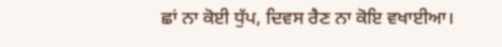ਛਾਂ ਨਾ ਕੋਈ ਧੁੱਪ, ਦਿਵਸ ਰੈਣ ਨਾ ਕੋਇ ਵਖਾਈਆ।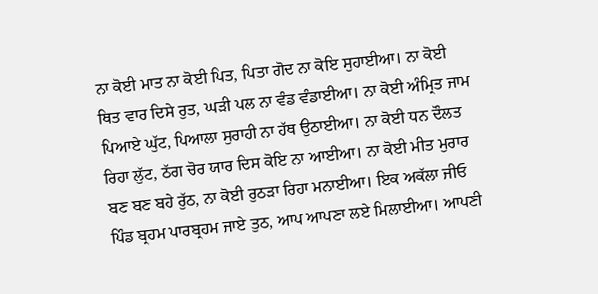ਨਾ ਕੋਈ ਮਾਤ ਨਾ ਕੋਈ ਪਿਤ, ਪਿਤਾ ਗੋਦ ਨਾ ਕੋਇ ਸੁਹਾਈਆ। ਨਾ ਕੋਈ ਥਿਤ ਵਾਰ ਦਿਸੇ ਰੁਤ, ਘੜੀ ਪਲ ਨਾ ਵੰਡ ਵੰਡਾਈਆ। ਨਾ ਕੋਈ ਅੰਮ੍ਰਿਤ ਜਾਮ ਪਿਆਏ ਘੁੱਟ, ਪਿਆਲਾ ਸੁਰਾਹੀ ਨਾ ਹੱਥ ਉਠਾਈਆ। ਨਾ ਕੋਈ ਧਨ ਦੌਲਤ ਰਿਹਾ ਲੁੱਟ, ਠੱਗ ਚੋਰ ਯਾਰ ਦਿਸ ਕੋਇ ਨਾ ਆਈਆ। ਨਾ ਕੋਈ ਮੀਤ ਮੁਰਾਰ ਬਣ ਬਣ ਬਹੇ ਰੁੱਠ, ਨਾ ਕੋਈ ਰੁਠੜਾ ਰਿਹਾ ਮਨਾਈਆ। ਇਕ ਅਕੱਲਾ ਜੀਓ ਪਿੰਡ ਬ੍ਰਹਮ ਪਾਰਬ੍ਰਹਮ ਜਾਏ ਤੁਠ, ਆਪ ਆਪਣਾ ਲਏ ਮਿਲਾਈਆ। ਆਪਣੀ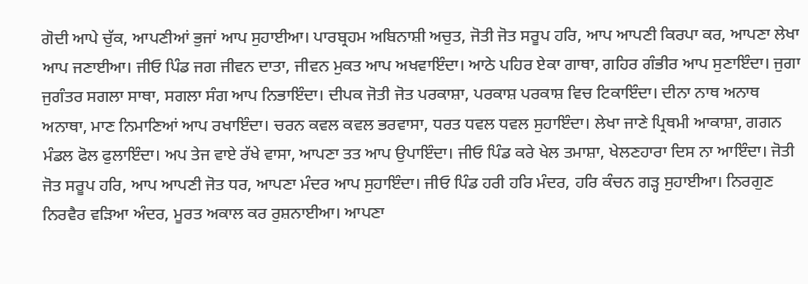ਗੋਦੀ ਆਪੇ ਚੁੱਕ, ਆਪਣੀਆਂ ਭੁਜਾਂ ਆਪ ਸੁਹਾਈਆ। ਪਾਰਬ੍ਰਹਮ ਅਬਿਨਾਸ਼ੀ ਅਚੁਤ, ਜੋਤੀ ਜੋਤ ਸਰੂਪ ਹਰਿ, ਆਪ ਆਪਣੀ ਕਿਰਪਾ ਕਰ, ਆਪਣਾ ਲੇਖਾ ਆਪ ਜਣਾਈਆ। ਜੀਓ ਪਿੰਡ ਜਗ ਜੀਵਨ ਦਾਤਾ, ਜੀਵਨ ਮੁਕਤ ਆਪ ਅਖਵਾਇੰਦਾ। ਆਠੇ ਪਹਿਰ ਏਕਾ ਗਾਥਾ, ਗਹਿਰ ਗੰਭੀਰ ਆਪ ਸੁਣਾਇੰਦਾ। ਜੁਗਾ ਜੁਗੰਤਰ ਸਗਲਾ ਸਾਥਾ, ਸਗਲਾ ਸੰਗ ਆਪ ਨਿਭਾਇੰਦਾ। ਦੀਪਕ ਜੋਤੀ ਜੋਤ ਪਰਕਾਸ਼ਾ, ਪਰਕਾਸ਼ ਪਰਕਾਸ਼ ਵਿਚ ਟਿਕਾਇੰਦਾ। ਦੀਨਾ ਨਾਥ ਅਨਾਥ ਅਨਾਥਾ, ਮਾਣ ਨਿਮਾਣਿਆਂ ਆਪ ਰਖਾਇੰਦਾ। ਚਰਨ ਕਵਲ ਕਵਲ ਭਰਵਾਸਾ, ਧਰਤ ਧਵਲ ਧਵਲ ਸੁਹਾਇੰਦਾ। ਲੇਖਾ ਜਾਣੇ ਪ੍ਰਿਥਮੀ ਆਕਾਸ਼ਾ, ਗਗਨ ਮੰਡਲ ਫੋਲ ਫੁਲਾਇੰਦਾ। ਅਪ ਤੇਜ ਵਾਏ ਰੱਖੇ ਵਾਸਾ, ਆਪਣਾ ਤਤ ਆਪ ਉਪਾਇੰਦਾ। ਜੀਓ ਪਿੰਡ ਕਰੇ ਖੇਲ ਤਮਾਸ਼ਾ, ਖੇਲਣਹਾਰਾ ਦਿਸ ਨਾ ਆਇੰਦਾ। ਜੋਤੀ ਜੋਤ ਸਰੂਪ ਹਰਿ, ਆਪ ਆਪਣੀ ਜੋਤ ਧਰ, ਆਪਣਾ ਮੰਦਰ ਆਪ ਸੁਹਾਇੰਦਾ। ਜੀਓ ਪਿੰਡ ਹਰੀ ਹਰਿ ਮੰਦਰ, ਹਰਿ ਕੰਚਨ ਗੜ੍ਹ ਸੁਹਾਈਆ। ਨਿਰਗੁਣ ਨਿਰਵੈਰ ਵੜਿਆ ਅੰਦਰ, ਮੂਰਤ ਅਕਾਲ ਕਰ ਰੁਸ਼ਨਾਈਆ। ਆਪਣਾ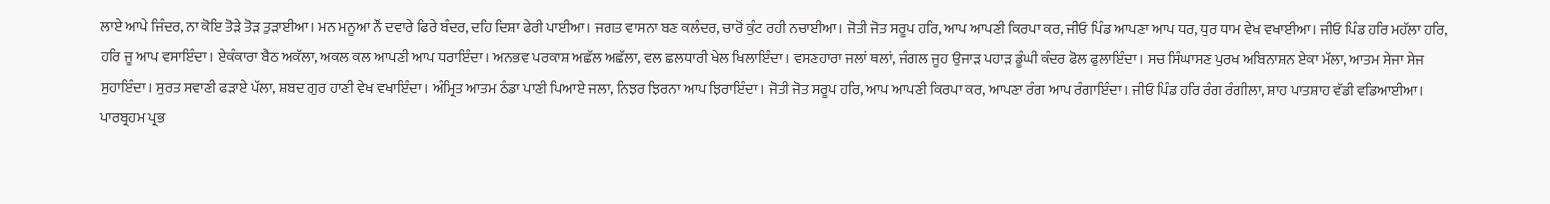ਲਾਏ ਆਪੇ ਜਿੰਦਰ, ਨਾ ਕੋਇ ਤੋੜੇ ਤੋੜ ਤੁੜਾਈਆ। ਮਨ ਮਨੂਆ ਨੌਂ ਦਵਾਰੇ ਫਿਰੇ ਬੰਦਰ, ਦਹਿ ਦਿਸ਼ਾ ਫੇਰੀ ਪਾਈਆ। ਜਗਤ ਵਾਸਨਾ ਬਣ ਕਲੰਦਰ, ਚਾਰੋਂ ਕੁੰਟ ਰਹੀ ਨਚਾਈਆ। ਜੋਤੀ ਜੋਤ ਸਰੂਪ ਹਰਿ, ਆਪ ਆਪਣੀ ਕਿਰਪਾ ਕਰ, ਜੀਓ ਪਿੰਡ ਆਪਣਾ ਆਪ ਧਰ, ਧੁਰ ਧਾਮ ਵੇਖ ਵਖਾਈਆ। ਜੀਓ ਪਿੰਡ ਹਰਿ ਮਹੱਲਾ ਹਰਿ, ਹਰਿ ਜੂ ਆਪ ਵਸਾਇੰਦਾ। ਏਕੰਕਾਰਾ ਬੈਠ ਅਕੱਲਾ, ਅਕਲ ਕਲ ਆਪਣੀ ਆਪ ਧਰਾਇੰਦਾ। ਅਨਭਵ ਪਰਕਾਸ਼ ਅਛੱਲ ਅਛੱਲਾ, ਵਲ ਛਲਧਾਰੀ ਖੇਲ ਖਿਲਾਇੰਦਾ। ਵਸਣਹਾਰਾ ਜਲਾਂ ਥਲਾਂ, ਜੰਗਲ ਜੂਹ ਉਜਾੜ ਪਹਾੜ ਡੂੰਘੀ ਕੰਦਰ ਫੋਲ ਫੁਲਾਇੰਦਾ। ਸਚ ਸਿੰਘਾਸਣ ਪੁਰਖ ਅਬਿਨਾਸ਼ਨ ਏਕਾ ਮੱਲਾ, ਆਤਮ ਸੇਜਾ ਸੇਜ ਸੁਹਾਇੰਦਾ। ਸੁਰਤ ਸਵਾਣੀ ਫੜਾਏ ਪੱਲਾ, ਸ਼ਬਦ ਗੁਰ ਹਾਣੀ ਵੇਖ ਵਖਾਇੰਦਾ। ਅੰਮ੍ਰਿਤ ਆਤਮ ਠੰਡਾ ਪਾਣੀ ਪਿਆਏ ਜਲਾ, ਨਿਝਰ ਝਿਰਨਾ ਆਪ ਝਿਰਾਇੰਦਾ। ਜੋਤੀ ਜੋਤ ਸਰੂਪ ਹਰਿ, ਆਪ ਆਪਣੀ ਕਿਰਪਾ ਕਰ, ਆਪਣਾ ਰੰਗ ਆਪ ਰੰਗਾਇੰਦਾ। ਜੀਓ ਪਿੰਡ ਹਰਿ ਰੰਗ ਰੰਗੀਲਾ, ਸ਼ਾਹ ਪਾਤਸ਼ਾਹ ਵੱਡੀ ਵਡਿਆਈਆ। ਪਾਰਬ੍ਰਹਮ ਪ੍ਰਭ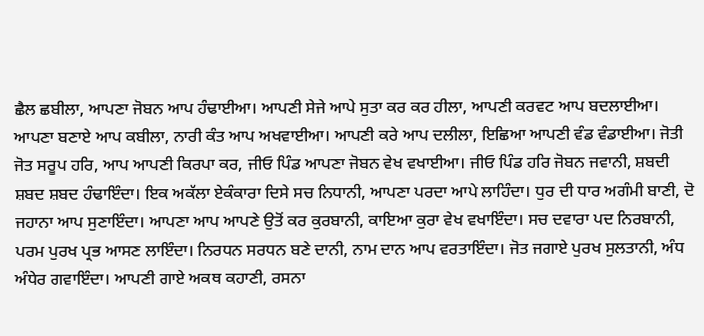ਛੈਲ ਛਬੀਲਾ, ਆਪਣਾ ਜੋਬਨ ਆਪ ਹੰਢਾਈਆ। ਆਪਣੀ ਸੇਜੇ ਆਪੇ ਸੁਤਾ ਕਰ ਕਰ ਹੀਲਾ, ਆਪਣੀ ਕਰਵਟ ਆਪ ਬਦਲਾਈਆ। ਆਪਣਾ ਬਣਾਏ ਆਪ ਕਬੀਲਾ, ਨਾਰੀ ਕੰਤ ਆਪ ਅਖਵਾਈਆ। ਆਪਣੀ ਕਰੇ ਆਪ ਦਲੀਲਾ, ਇਛਿਆ ਆਪਣੀ ਵੰਡ ਵੰਡਾਈਆ। ਜੋਤੀ ਜੋਤ ਸਰੂਪ ਹਰਿ, ਆਪ ਆਪਣੀ ਕਿਰਪਾ ਕਰ, ਜੀਓ ਪਿੰਡ ਆਪਣਾ ਜੋਬਨ ਵੇਖ ਵਖਾਈਆ। ਜੀਓ ਪਿੰਡ ਹਰਿ ਜੋਬਨ ਜਵਾਨੀ, ਸ਼ਬਦੀ ਸ਼ਬਦ ਸ਼ਬਦ ਹੰਢਾਇੰਦਾ। ਇਕ ਅਕੱਲਾ ਏਕੰਕਾਰਾ ਦਿਸੇ ਸਚ ਨਿਧਾਨੀ, ਆਪਣਾ ਪਰਦਾ ਆਪੇ ਲਾਹਿੰਦਾ। ਧੁਰ ਦੀ ਧਾਰ ਅਗੰਮੀ ਬਾਣੀ, ਦੋ ਜਹਾਨਾ ਆਪ ਸੁਣਾਇੰਦਾ। ਆਪਣਾ ਆਪ ਆਪਣੇ ਉਤੋਂ ਕਰ ਕੁਰਬਾਨੀ, ਕਾਇਆ ਕੁਰਾ ਵੇਖ ਵਖਾਇੰਦਾ। ਸਚ ਦਵਾਰਾ ਪਦ ਨਿਰਬਾਨੀ, ਪਰਮ ਪੁਰਖ ਪ੍ਰਭ ਆਸਣ ਲਾਇੰਦਾ। ਨਿਰਧਨ ਸਰਧਨ ਬਣੇ ਦਾਨੀ, ਨਾਮ ਦਾਨ ਆਪ ਵਰਤਾਇੰਦਾ। ਜੋਤ ਜਗਾਏ ਪੁਰਖ ਸੁਲਤਾਨੀ, ਅੰਧ ਅੰਧੇਰ ਗਵਾਇੰਦਾ। ਆਪਣੀ ਗਾਏ ਅਕਥ ਕਹਾਣੀ, ਰਸਨਾ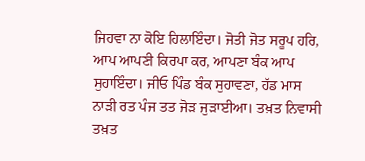ਜਿਹਵਾ ਨਾ ਕੋਇ ਹਿਲਾਇੰਦਾ। ਜੋਤੀ ਜੋਤ ਸਰੂਪ ਹਰਿ, ਆਪ ਆਪਣੀ ਕਿਰਪਾ ਕਰ, ਆਪਣਾ ਬੰਕ ਆਪ ਸੁਹਾਇੰਦਾ। ਜੀਓ ਪਿੰਡ ਬੰਕ ਸੁਹਾਵਣਾ, ਹੱਡ ਮਾਸ ਨਾੜੀ ਰਤ ਪੰਜ ਤਤ ਜੋੜ ਜੁੜਾਈਆ। ਤਖ਼ਤ ਨਿਵਾਸੀ ਤਖ਼ਤ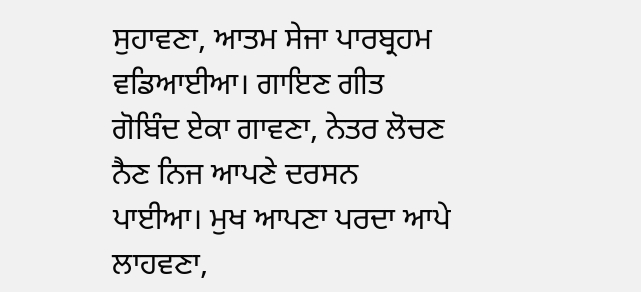ਸੁਹਾਵਣਾ, ਆਤਮ ਸੇਜਾ ਪਾਰਬ੍ਰਹਮ ਵਡਿਆਈਆ। ਗਾਇਣ ਗੀਤ ਗੋਬਿੰਦ ਏਕਾ ਗਾਵਣਾ, ਨੇਤਰ ਲੋਚਣ ਨੈਣ ਨਿਜ ਆਪਣੇ ਦਰਸਨ ਪਾਈਆ। ਮੁਖ ਆਪਣਾ ਪਰਦਾ ਆਪੇ ਲਾਹਵਣਾ,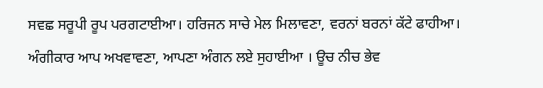ਸਵਛ ਸਰੂਪੀ ਰੂਪ ਪਰਗਟਾਈਆ। ਹਰਿਜਨ ਸਾਚੇ ਮੇਲ ਮਿਲਾਵਣਾ, ਵਰਨਾਂ ਬਰਨਾਂ ਕੱਟੇ ਫਾਹੀਆ। ਅੰਗੀਕਾਰ ਆਪ ਅਖਵਾਵਣਾ, ਆਪਣਾ ਅੰਗਨ ਲਏ ਸੁਹਾਈਆ । ਊਚ ਨੀਚ ਭੇਵ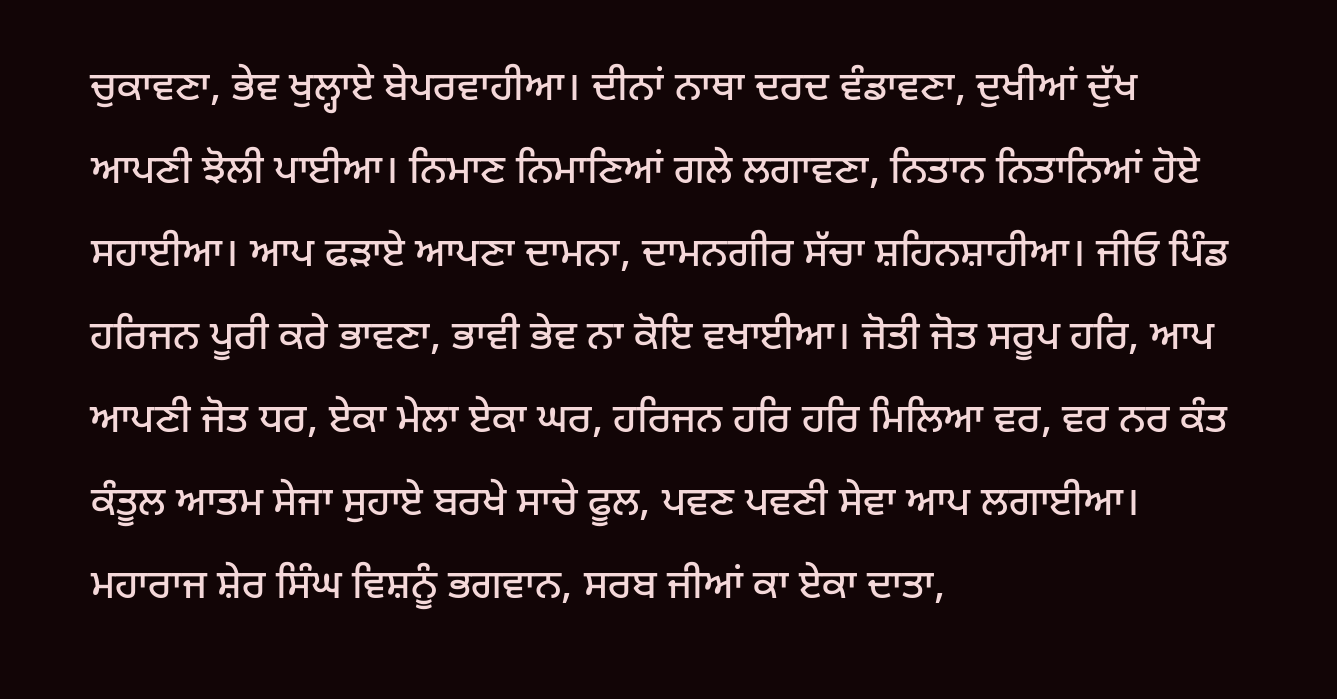ਚੁਕਾਵਣਾ, ਭੇਵ ਖੁਲ੍ਹਾਏ ਬੇਪਰਵਾਹੀਆ। ਦੀਨਾਂ ਨਾਥਾ ਦਰਦ ਵੰਡਾਵਣਾ, ਦੁਖੀਆਂ ਦੁੱਖ ਆਪਣੀ ਝੋਲੀ ਪਾਈਆ। ਨਿਮਾਣ ਨਿਮਾਣਿਆਂ ਗਲੇ ਲਗਾਵਣਾ, ਨਿਤਾਨ ਨਿਤਾਨਿਆਂ ਹੋਏ ਸਹਾਈਆ। ਆਪ ਫੜਾਏ ਆਪਣਾ ਦਾਮਨਾ, ਦਾਮਨਗੀਰ ਸੱਚਾ ਸ਼ਹਿਨਸ਼ਾਹੀਆ। ਜੀਓ ਪਿੰਡ ਹਰਿਜਨ ਪੂਰੀ ਕਰੇ ਭਾਵਣਾ, ਭਾਵੀ ਭੇਵ ਨਾ ਕੋਇ ਵਖਾਈਆ। ਜੋਤੀ ਜੋਤ ਸਰੂਪ ਹਰਿ, ਆਪ ਆਪਣੀ ਜੋਤ ਧਰ, ਏਕਾ ਮੇਲਾ ਏਕਾ ਘਰ, ਹਰਿਜਨ ਹਰਿ ਹਰਿ ਮਿਲਿਆ ਵਰ, ਵਰ ਨਰ ਕੰਤ ਕੰਤੂਲ ਆਤਮ ਸੇਜਾ ਸੁਹਾਏ ਬਰਖੇ ਸਾਚੇ ਫੂਲ, ਪਵਣ ਪਵਣੀ ਸੇਵਾ ਆਪ ਲਗਾਈਆ। ਮਹਾਰਾਜ ਸ਼ੇਰ ਸਿੰਘ ਵਿਸ਼ਨੂੰ ਭਗਵਾਨ, ਸਰਬ ਜੀਆਂ ਕਾ ਏਕਾ ਦਾਤਾ,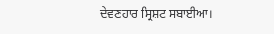ਦੇਵਣਹਾਰ ਸ੍ਰਿਸ਼ਟ ਸਬਾਈਆ।